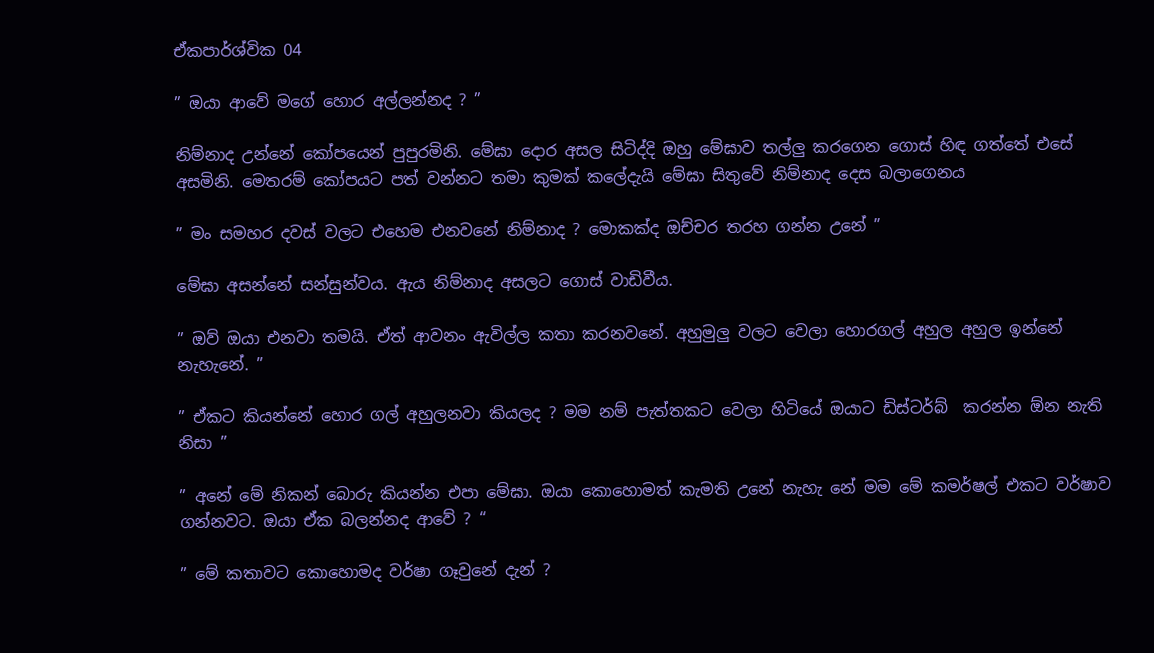ඒකපාර්ශ්වික 04

” ඔයා ආවේ මගේ හොර අල්ලන්නද ? ”

නිම්නාද උන්නේ කෝපයෙන් පුපුරමිනි. මේඝා දොර අසල සිටිද්දි ඔහු මේඝාව තල්ලු කරගෙන ගොස් හිඳ ගත්තේ එසේ අසමිනි. මෙතරම් කෝපයට පත් වන්නට තමා කුමක් කලේදැයි මේඝා සිතුවේ නිම්නාද දෙස බලාගෙනය

” මං සමහර දවස් වලට එහෙම එනවනේ නිම්නාද ? මොකක්ද ඔච්චර තරහ ගන්න උනේ ”

මේඝා අසන්නේ සන්සුන්වය. ඇය නිම්නාද අසලට ගොස් වාඩිවීය.

” ඔව් ඔයා එනවා තමයි. ඒත් ආවනං ඇවිල්ල කතා කරනවනේ. අහුමුලු වලට වෙලා හොරගල් අහුල අහුල ඉන්නේ නැහැනේ. ”

” ඒකට කියන්නේ හොර ගල් අහුලනවා කියලද ? මම නම් පැත්තකට වෙලා හිටියේ ඔයාට ඩිස්ටර්බ්  කරන්න ඕන නැති නිසා ”

” අනේ මේ නිකන් බොරු කියන්න එපා මේඝා. ඔයා කොහොමත් කැමති උනේ නැහැ නේ මම මේ කමර්ෂල් එකට වර්ෂාව ගන්නවට. ඔයා ඒක බලන්නද ආවේ ? “

” මේ කතාවට කොහොමද වර්ෂා ගෑවුනේ දැන් ?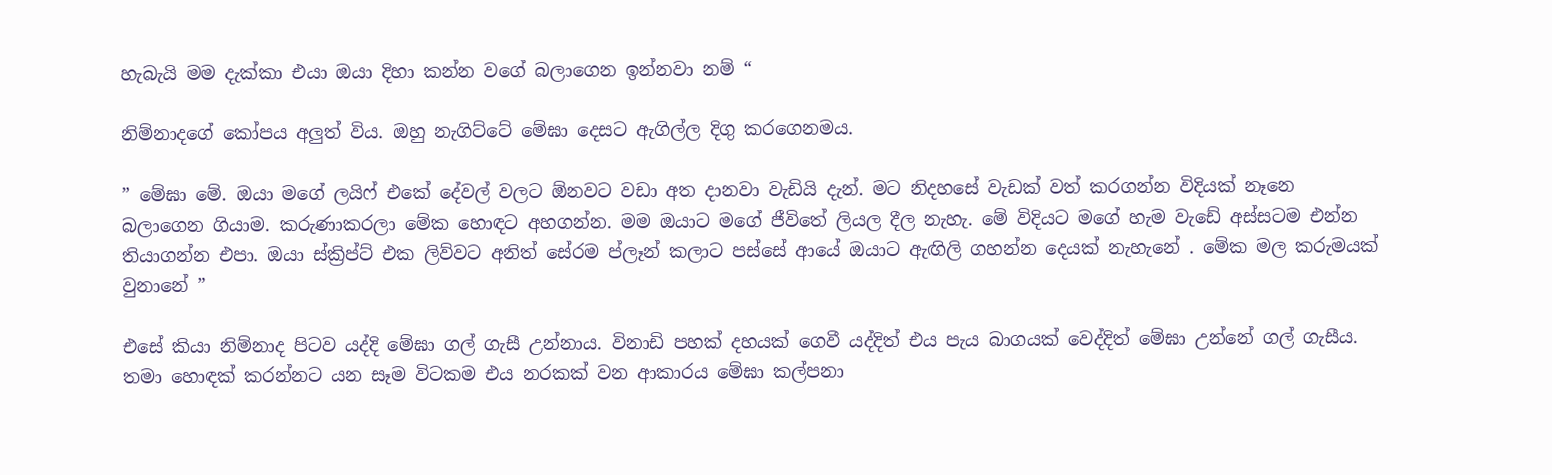හැබැයි මම දැක්කා එයා ඔයා දිහා කන්න වගේ බලාගෙන ඉන්නවා නම් “

නිම්නාදගේ කෝපය අලුත් විය. ඔහු නැගිට්ටේ මේඝා දෙසට ඇගිල්ල දිගු කරගෙනමය.

” මේඝා මේ. ඔයා මගේ ලයිෆ් එකේ දේවල් වලට ඕනවට වඩා අත දානවා වැඩියි දැන්. මට නිදහසේ වැඩක් වත් කරගන්න විදියක් නෑනෙ බලාගෙන ගියාම. කරුණාකරලා මේක හොඳට අහගන්න. මම ඔයාට මගේ ජීවිතේ ලියල දීල නැහැ. මේ විදියට මගේ හැම වැඩේ අස්සටම එන්න තියාගන්න එපා. ඔයා ස්ක්‍රිප්ට් එක ලිව්වට අනිත් සේරම ප්ලෑන් කලාට පස්සේ ආයේ ඔයාට ඇඟිලි ගහන්න දෙයක් නැහැනේ . මේක මල කරුමයක් වුනානේ ”

එසේ කියා නිම්නාද පිටව යද්දි මේඝා ගල් ගැසී උන්නාය. විනාඩි පහක් දහයක් ගෙවී යද්දිත් එය පැය බාගයක් වෙද්දිත් මේඝා උන්නේ ගල් ගැසීය. තමා හොඳක් කරන්නට යන සෑම විටකම එය නරකක් වන ආකාරය මේඝා කල්පනා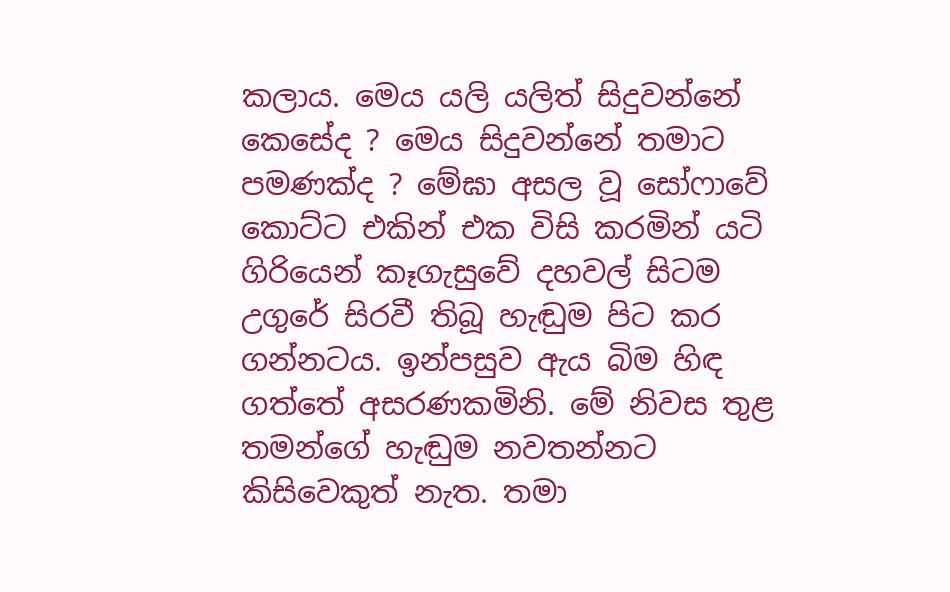කලාය. මෙය යලි යලිත් සිදුවන්නේ කෙසේද ? මෙය සිදුවන්නේ තමාට පමණක්ද ? මේඝා අසල වූ සෝෆාවේ කොට්ට එකින් එක විසි කරමින් යටි ගිරියෙන් කෑගැසුවේ දහවල් සිටම උගුරේ සිරවී තිබූ හැඬුම පිට කර ගන්නටය. ඉන්පසුව ඇය බිම හිඳ ගත්තේ අසරණකමිනි. මේ නිවස තුළ තමන්ගේ හැඬුම නවතන්නට කිසිවෙකුත් නැත. තමා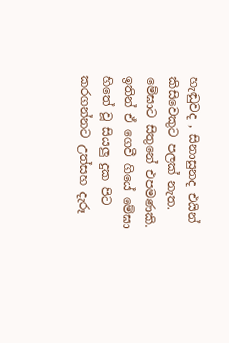හැඬුවද , සිනාසුනද එයින් කිසිවෙකුට පලක් නැත. මේඝාට සිතුනේ එපමණකි. ඉතින් ඒ ගෙවී ගියේ මේඝා හිතේ වූ සියලු දුක පිට කරගන්නට උත්සහ දැරූ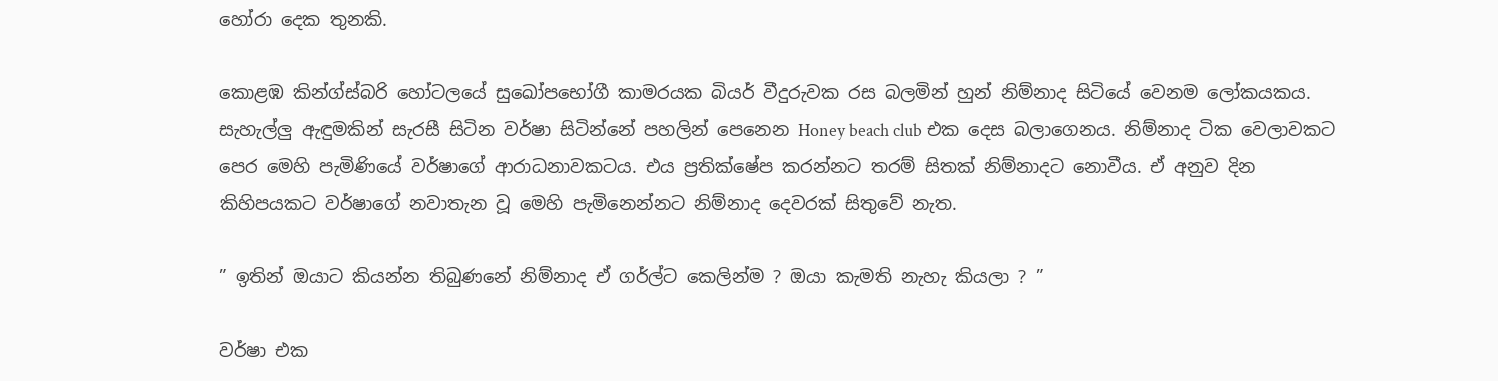හෝරා දෙක තුනකි.

කොළඹ කින්ග්ස්බරි හෝටලයේ සුඛෝපභෝගී කාමරයක බියර් වීදුරුවක රස බලමින් හුන් නිම්නාද සිටියේ වෙනම ලෝකයකය. සැහැල්ලු ඇඳුමකින් සැරසී සිටින වර්ෂා සිටින්නේ පහලින් පෙනෙන Honey beach club එක දෙස බලාගෙනය. නිම්නාද ටික වෙලාවකට පෙර මෙහි පැමිණියේ වර්ෂාගේ ආරාධනාවකටය. එය ප්‍රතික්ෂේප කරන්නට තරම් සිතක් නිම්නාදට නොවීය. ඒ අනුව දින කිහිපයකට වර්ෂාගේ නවාතැන වූ මෙහි පැමිනෙන්නට නිම්නාද දෙවරක් සිතුවේ නැත.

” ඉතින් ඔයාට කියන්න තිබුණනේ නිම්නාද ඒ ගර්ල්ට කෙලින්ම ? ඔයා කැමති නැහැ කියලා ? ”

වර්ෂා එක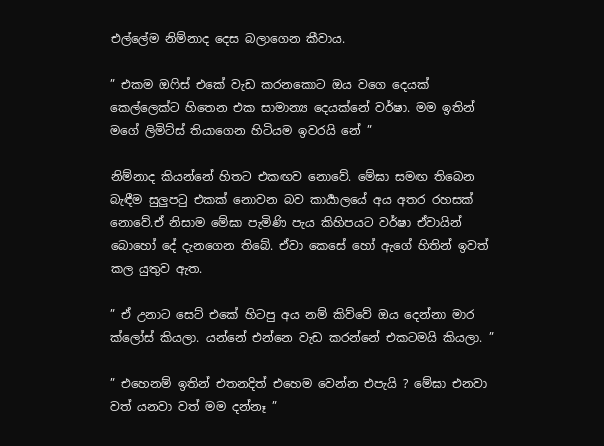එල්ලේම නිම්නාද දෙස බලාගෙන කීවාය.

” එකම ඔෆිස් එකේ වැඩ කරනකොට ඔය වගෙ දෙයක් කෙල්ලෙක්ට හිතෙන එක සාමාන්‍ය දෙයක්නේ වර්ෂා. මම ඉතින් මගේ ලිමිට්ස් තියාගෙන හිටියම ඉවරයි නේ ”

නිම්නාද කියන්නේ හිතට එකඟව නොවේ. මේඝා සමඟ තිබෙන බැඳීම සුලුපටු එකක් නොවන බව කාර්‍යාලයේ අය අතර රහසක් නොවේ.ඒ නිසාම මේඝා පැමිණි පැය කිහිපයට වර්ෂා ඒවායින් බොහෝ දේ දැනගෙන තිබේ. ඒවා කෙසේ හෝ ඇගේ හිතින් ඉවත් කල යුතුව ඇත.

” ඒ උනාට සෙට් එකේ හිටපු අය නම් කිව්වේ ඔය දෙන්නා මාර ක්ලෝස් කියලා. යන්නේ එන්නෙ වැඩ කරන්නේ එකටමයි කියලා. ”

” එහෙනම් ඉතින් එතනදිත් එහෙම වෙන්න එපැයි ? මේඝා එනවා වත් යනවා වත් මම දන්නෑ ”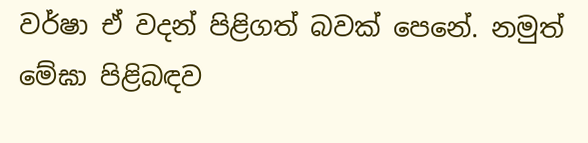වර්ෂා ඒ වදන් පිළිගත් බවක් පෙනේ. නමුත් මේඝා පිළිබඳව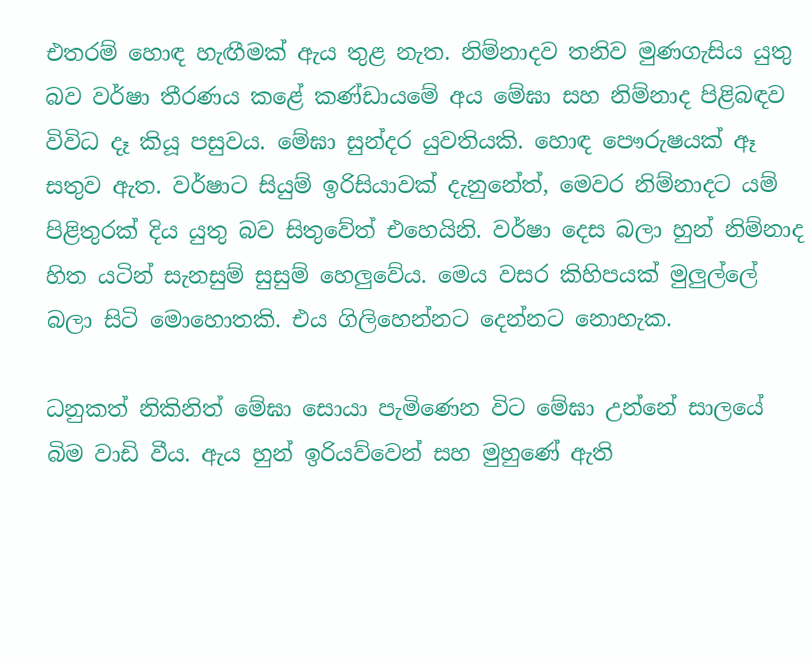එතරම් හොඳ හැඟීමක් ඇය තුළ නැත. නිම්නාදව තනිව මුණගැසිය යුතු බව වර්ෂා තීරණය කළේ කණ්ඩායමේ අය මේඝා සහ නිම්නාද පිළිබඳව විවිධ දෑ කියූ පසුවය. මේඝා සුන්දර යුවතියකි. හොඳ පෞරුෂයක් ඈ සතුව ඇත. වර්ෂාට සියුම් ඉරිසියාවක් දැනුනේත්, මෙවර නිම්නාදට යම් පිළිතුරක් දිය යුතු බව සිතුවේත් එහෙයිනි. වර්ෂා දෙස බලා හුන් නිම්නාද හිත යටින් සැනසුම් සුසුම් හෙලුවේය. මෙය වසර කිහිපයක් මුලුල්ලේ බලා සිටි මොහොතකි. එය ගිලිහෙන්නට දෙන්නට නොහැක.

ධනුකත් නිකිනිත් මේඝා සොයා පැමිණෙන විට මේඝා උන්නේ සාලයේ බිම වාඩි වීය. ඇය හුන් ඉරියව්වෙන් සහ මුහුණේ ඇති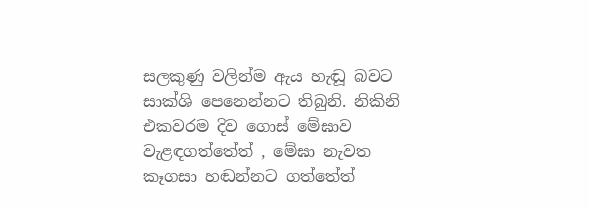සලකුණු වලින්ම ඇය හැඬූ බවට සාක්ශි පෙනෙන්නට තිබුනි. නිකිනි එකවරම දිව ගොස් මේඝාව වැළඳගත්තේත් , මේඝා නැවත කෑගසා හඬන්නට ගත්තේත්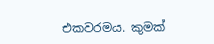එකවරමය. කුමක්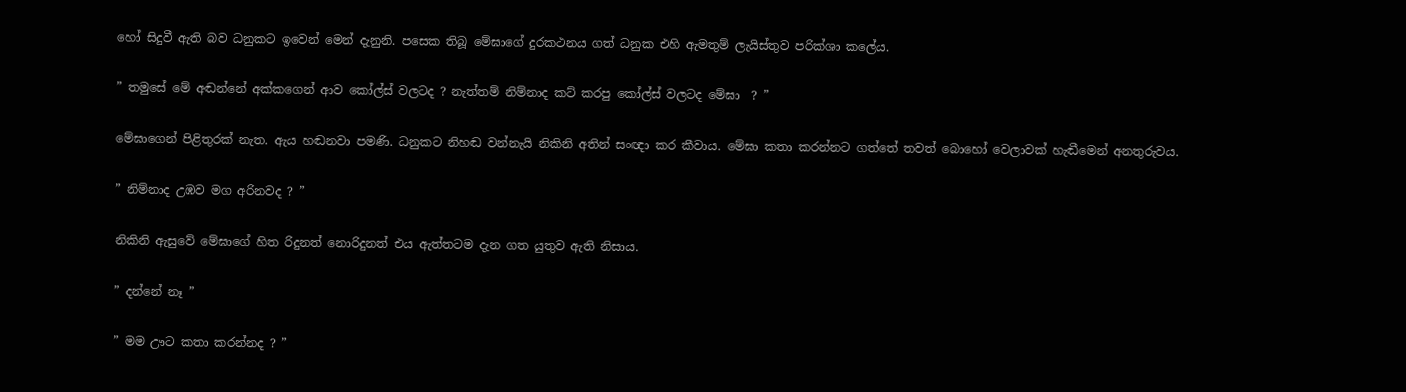හෝ සිදුවී ඇති බව ධනුකට ඉවෙන් මෙන් දැනුනි. පසෙක තිබූ මේඝාගේ දුරකථනය ගත් ධනුක එහි ඇමතුම් ලැයිස්තුව පරික්ශා කලේය.

” තමුසේ මේ අඬන්නේ අක්කගෙන් ආව කෝල්ස් වලටද ? නැත්තම් නිම්නාද කට් කරපු කෝල්ස් වලටද මේඝා  ? ”

මේඝාගෙන් පිළිතුරක් නැත. ඇය හඬනවා පමණි. ධනුකට නිහඬ වන්නැයි නිකිනි අතින් සංඥා කර කීවාය. මේඝා කතා කරන්නට ගත්තේ තවත් බොහෝ වෙලාවක් හැඬීමෙන් අනතුරුවය.

” නිම්නාද උඹව මග අරිනවද ? ”

නිකිනි ඇසුවේ මේඝාගේ හිත රිදුනත් නොරිදුනත් එය ඇත්තටම දැන ගත යුතුව ඇති නිසාය.

” දන්නේ නෑ ”

” මම ඌට කතා කරන්නද ? ”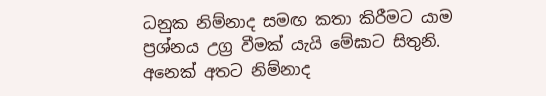ධනුක නිම්නාද සමඟ කතා කිරීමට යාම ප්‍රශ්නය උග්‍ර වීමක් යැයි මේඝාට සිතුනි. අනෙක් අතට නිම්නාද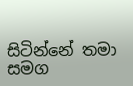සිටින්නේ තමා සමග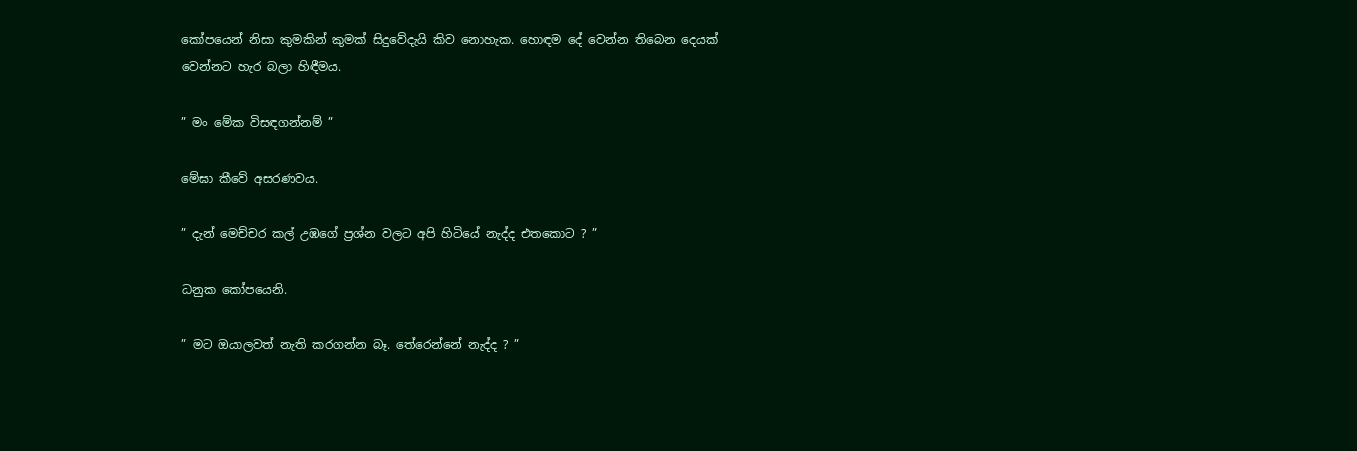කෝපයෙන් නිසා කුමකින් කුමක් සිදුවේදැයි කිව නොහැක. හොඳම දේ වෙන්න තිබෙන දෙයක් වෙන්නට හැර බලා හිඳීමය.

” මං මේක විසඳගන්නම් ”

මේඝා කීවේ අසරණවය.

” දැන් මෙච්චර කල් උඹගේ ප්‍රශ්න වලට අපි හිටියේ නැද්ද එතකොට ? ”

ධනුක කෝපයෙනි.

” මට ඔයාලවත් නැති කරගන්න බෑ. තේරෙන්නේ නැද්ද ? ”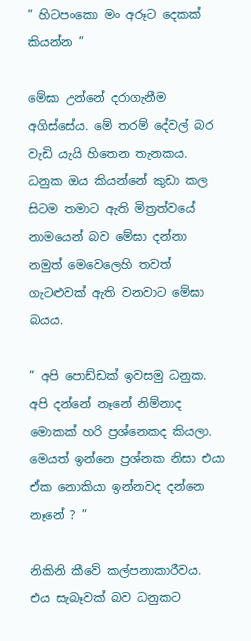” හිටපංකො මං අරූට දෙකක් කියන්න ”

මේඝා උන්නේ දරාගැනීම අගිස්සේය. මේ තරම් දේවල් බර වැඩි යැයි හිතෙන තැනකය. ධනුක ඔය කියන්නේ කුඩා කල සිටම තමාට ඇති මිත්‍රත්වයේ නාමයෙන් බව මේඝා දන්නා නමුත් මෙවෙලෙහි තවත් ගැටළුවක් ඇති වනවාට මේඝා බයය.

” අපි පොඩ්ඩක් ඉවසමු ධනුක. අපි දන්නේ නෑනේ නිම්නාද මොකක් හරි ප්‍රශ්නෙකද කියලා. මෙයත් ඉන්නෙ ප්‍රශ්නක නිසා එයා ඒක නොකියා ඉන්නවද දන්නෙ නෑනේ ? ”

නිකිනි කීවේ කල්පනාකාරීවය. එය සැබෑවක් බව ධනුකට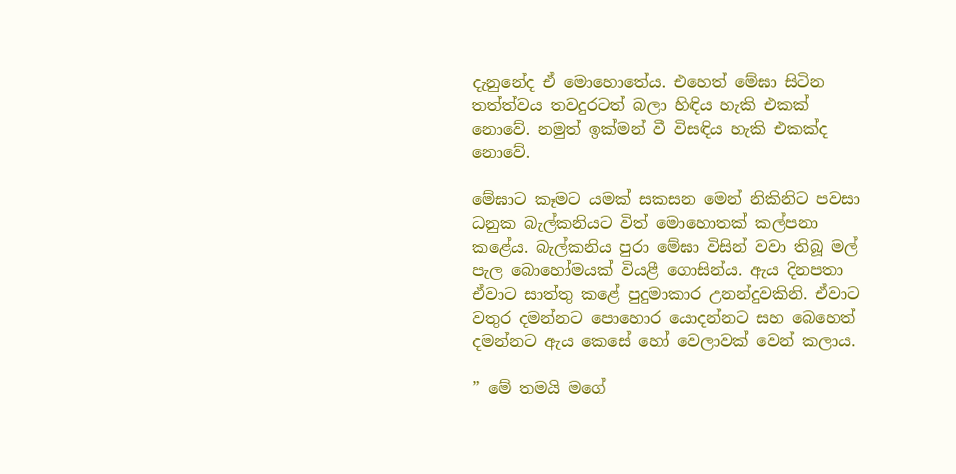දැනුනේද ඒ මොහොතේය. එහෙත් මේඝා සිටින තත්ත්වය තවදුරටත් බලා හිඳිය හැකි එකක් නොවේ. නමුත් ඉක්මන් වී විසඳිය හැකි එකක්ද නොවේ.

මේඝාට කෑමට යමක් සකසන මෙන් නිකිනිට පවසා ධනුක බැල්කනියට විත් මොහොතක් කල්පනා කළේය. බැල්කනිය පුරා මේඝා විසින් වවා තිබූ මල් පැල බොහෝමයක් වියළී ගොසින්ය. ඇය දිනපතා ඒවාට සාත්තු කළේ පුදුමාකාර උනන්දුවකිනි. ඒවාට වතුර දමන්නට පොහොර යොදන්නට සහ බෙහෙත් දමන්නට ඇය කෙසේ හෝ වෙලාවක් වෙන් කලාය.

” මේ තමයි මගේ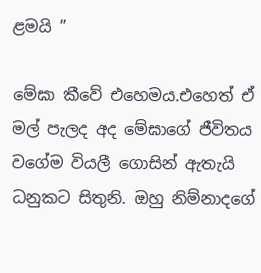ළමයි ”

මේඝා කීවේ එහෙමය.එහෙත් ඒ මල් පැලද අද මේඝාගේ ජීවිතය වගේම වියලී ගොසින් ඇතැයි ධනුකට සිතුනි. ඔහු නිම්නාදගේ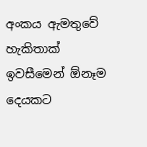අංකය ඇමතුවේ හැකිතාක් ඉවසීමෙන් ඕනෑම දෙයකට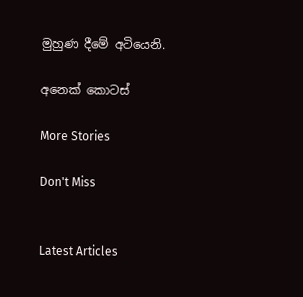මුහුණ දීමේ අටියෙනි.

අනෙක් කොටස්

More Stories

Don't Miss


Latest Articles